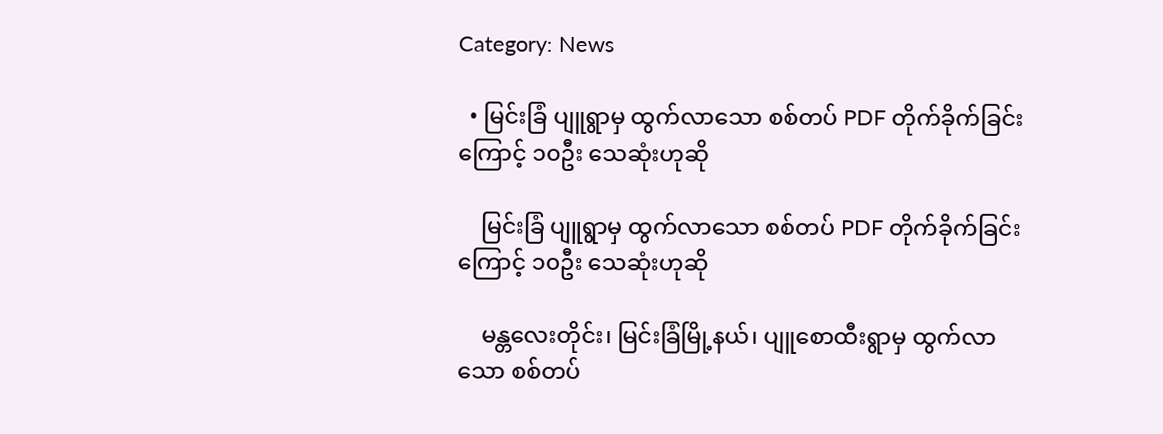Category: News

  • မြင်းခြံ ပျူရွာမှ ထွက်လာသော စစ်တပ် PDF တိုက်ခိုက်ခြင်းကြောင့် ၁၀ဦး သေဆုံးဟုဆို

    မြင်းခြံ ပျူရွာမှ ထွက်လာသော စစ်တပ် PDF တိုက်ခိုက်ခြင်းကြောင့် ၁၀ဦး သေဆုံးဟုဆို

    မန္တလေးတိုင်း၊ မြင်းခြံမြို့နယ်၊ ပျူစောထီးရွာမှ ထွက်လာသော စစ်တပ်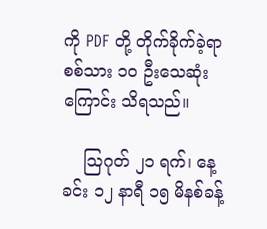ကို PDF တို့ တိုက်ခိုက်ခဲ့ရာ စစ်သား ၁၀ ဦးသေဆုံးကြောင်း သိရသည်။

    ဩဂုတ် ၂၁ ရက်၊ နေ့ခင်း ၁၂ နာရီ ၁၅ မိနစ်ခန့်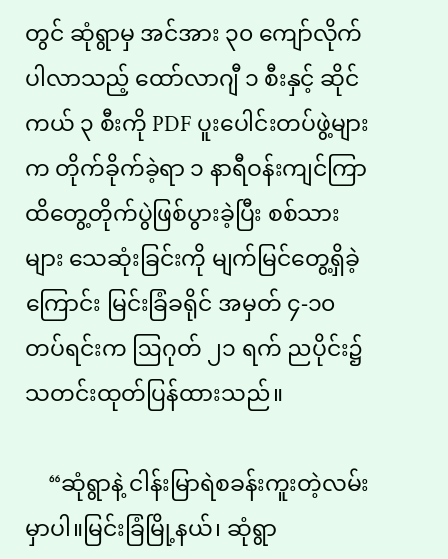တွင် ဆုံရွာမှ အင်အား ၃၀ ကျော်လိုက်ပါလာသည့် ထော်လာဂျီ ၁ စီးနှင့် ဆိုင်ကယ် ၃ စီးကို PDF ပူးပေါင်းတပ်ဖွဲ့များက တိုက်ခိုက်ခဲ့ရာ ၁ နာရီဝန်းကျင်ကြာ ထိတွေ့တိုက်ပွဲဖြစ်ပွားခဲ့ပြီး စစ်သားများ သေဆုံးခြင်းကို မျက်မြင်တွေ့ရှိခဲ့ကြောင်း မြင်းခြံခရိုင် အမှတ် ၄-၁၀ တပ်ရင်းက ဩဂုတ် ၂၁ ရက် ညပိုင်း၌ သတင်းထုတ်ပြန်ထားသည်။

    “ဆုံရွာနဲ့ ငါန်းမြာရဲစခန်းကူးတဲ့လမ်းမှာပါ။မြင်းခြံမြို့နယ်၊ ဆုံရွာ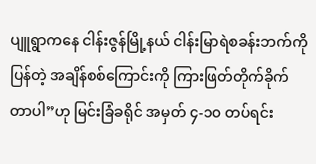ပျူရွာကနေ ငါန်းဇွန်မြို့နယ် ငါန်းမြာရဲစခန်းဘက်ကို ပြန်တဲ့ အချိန်စစ်ကြောင်းကို ကြားဖြတ်တိုက်ခိုက်တာပါ”ဟု မြင်းခြံခရိုင် အမှတ် ၄-၁၀ တပ်ရင်း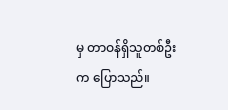မှ တာဝန်ရှိသူတစ်ဦးက ပြောသည်။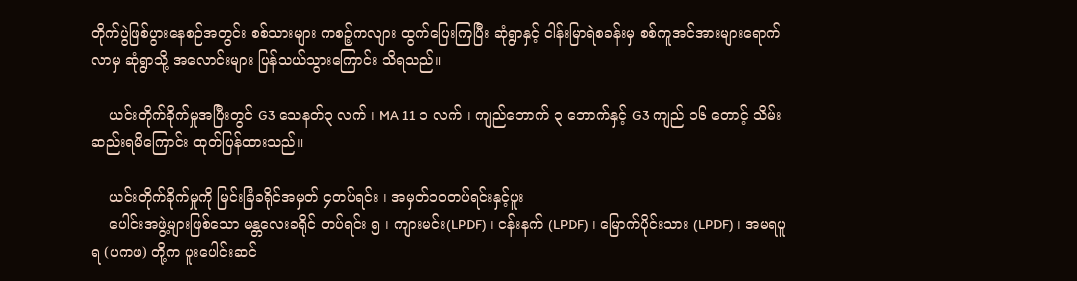တိုက်ပွဲဖြစ်ပွားနေစဉ်အတွင်း စစ်သားများ ကစဉ့်ကလျား ထွက်‌ပြေးကြပြီး ဆုံရွာနှင့် ငါန်းမြာရဲစခန်းမှ စစ်ကူအင်အားများရောက်လာမှ ဆုံရွာသို့ အလောင်းများ ပြန်သယ်သွားကြောင်း သိရသည်။

    ယင်းတိုက်ခိုက်မှုအပြီးတွင် G3 သေနတ်၃ လက် ၊ MA 11 ၁ လက် ၊ ကျည်ဘောက် ၃ ဘောက်နှင့် G3 ကျည် ၁၆ တောင့် သိမ်းဆည်းရမိကြောင်း ထုတ်ပြန်ထားသည်။

    ယင်းတိုက်ခိုက်မှုကို မြင်းခြံခရိုင်အမှတ် ၄တပ်ရင်း ၊ အမှတ်၁၀တပ်ရင်းနှင့်ပူး
    ပေါင်းအဖွဲ့များဖြစ်သော မန္တလေးခရိုင် တပ်ရင်း ၅ ၊ ကျားမင်း(LPDF) ၊ ငန်းနက် (LPDF) ၊ မြောက်ပိုင်းသား (LPDF) ၊ အမရပူရ (ပကဖ) တို့က ပူးပေါင်းဆင်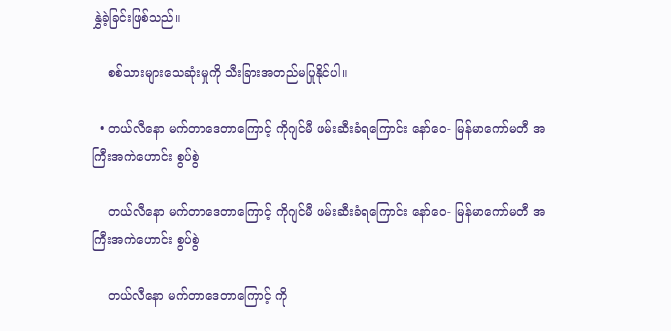နွှဲခဲ့ခြင်းဖြစ်သည်။

    စစ်သားများသေဆုံးမှုကို သီးခြားအတည်မပြုနိုင်ပါ။

  • တယ်လီနော မက်တာဒေတာကြောင့် ကိုဂျင်မီ ဖမ်းဆီးခံရကြောင်း နော်ဝေ- မြန်မာကော်မတီ အကြီးအကဲဟောင်း စွပ်စွဲ

    တယ်လီနော မက်တာဒေတာကြောင့် ကိုဂျင်မီ ဖမ်းဆီးခံရကြောင်း နော်ဝေ- မြန်မာကော်မတီ အကြီးအကဲဟောင်း စွပ်စွဲ

    တယ်လီနော မက်တာဒေတာကြောင့် ကို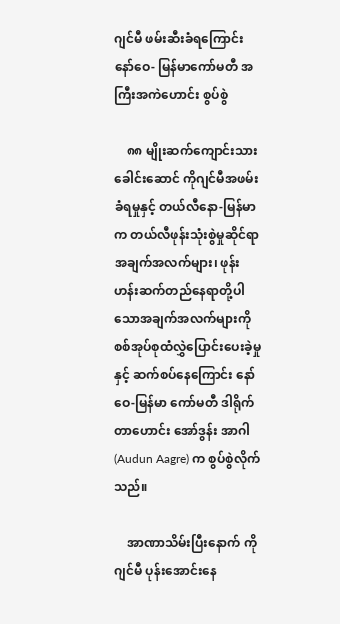ဂျင်မီ ဖမ်းဆီးခံရကြောင်း နော်ဝေ- မြန်မာကော်မတီ အကြီးအကဲဟောင်း စွပ်စွဲ

    ၈၈ မျိုးဆက်ကျောင်းသားခေါင်းဆောင် ကိုဂျင်မီအဖမ်းခံရမှုနှင့် တယ်လီနော-မြန်မာက တယ်လီဖုန်းသုံးစွဲမှုဆိုင်ရာအချက်အလက်များ၊ ဖုန်းဟန်းဆက်တည်နေရာတို့ပါသောအချက်အလက်များကို စစ်အုပ်စုထံလွှဲပြောင်းပေးခဲ့မှုနှင့် ဆက်စပ်နေကြောင်း နော်ဝေ-မြန်မာ ကော်မတီ ဒါရိုက်တာဟောင်း အော်ဒွန်း အာဂါ (Audun Aagre) က စွပ်စွဲလိုက်သည်။

    အာဏာသိမ်းပြီးနောက် ကိုဂျင်မီ ပုန်းအောင်းနေ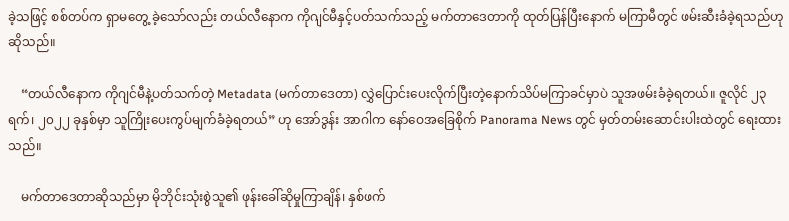ခဲ့သဖြင့် စစ်တပ်က ရှာမတွေ့ ခဲ့သော်လည်း တယ်လီနောက ကိုဂျင်မီနှင့်ပတ်သက်သည့် မက်တာဒေတာကို ထုတ်ပြန်ပြီးနောက် မကြာမီတွင် ဖမ်းဆီးခံခဲ့ရသည်ဟု ဆိုသည်။

    “တယ်လီနောက ကိုဂျင်မီနဲ့ပတ်သက်တဲ့ Metadata (မက်တာဒေတာ) လွှဲပြောင်းပေးလိုက်ပြီးတဲ့နောက်သိပ်မကြာခင်မှာပဲ သူအဖမ်းခံခဲ့ရတယ်။ ဇူလိုင် ၂၃ ရက်၊ ၂၀၂၂ ခုနှစ်မှာ သူကြိုးပေးကွပ်မျက်ခံခဲ့ရတယ်” ဟု အော်ဒွန်း အာဂါက နော်ဝေအခြေစိုက် Panorama News တွင် မှတ်တမ်းဆောင်းပါးထဲတွင် ရေးထားသည်။

    မက်တာဒေတာဆိုသည်မှာ မိုဘိုင်းသုံးစွဲသူ၏ ဖုန်းခေါ်ဆိုမှုကြာချိန်၊ နှစ်ဖက်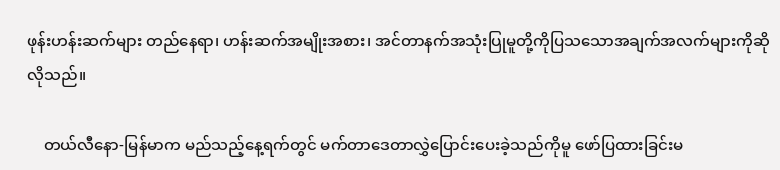ဖုန်းဟန်းဆက်များ တည်နေရာ၊ ဟန်းဆက်အမျိုးအစား၊ အင်တာနက်အသုံးပြုမူတို့ကိုပြသသောအချက်အလက်များကိုဆိုလိုသည်။

    တယ်လီနော-မြန်မာက မည်သည့်နေ့ရက်တွင် မက်တာဒေတာလွှဲပြောင်းပေးခဲ့သည်ကိုမူ ဖော်ပြထားခြင်းမ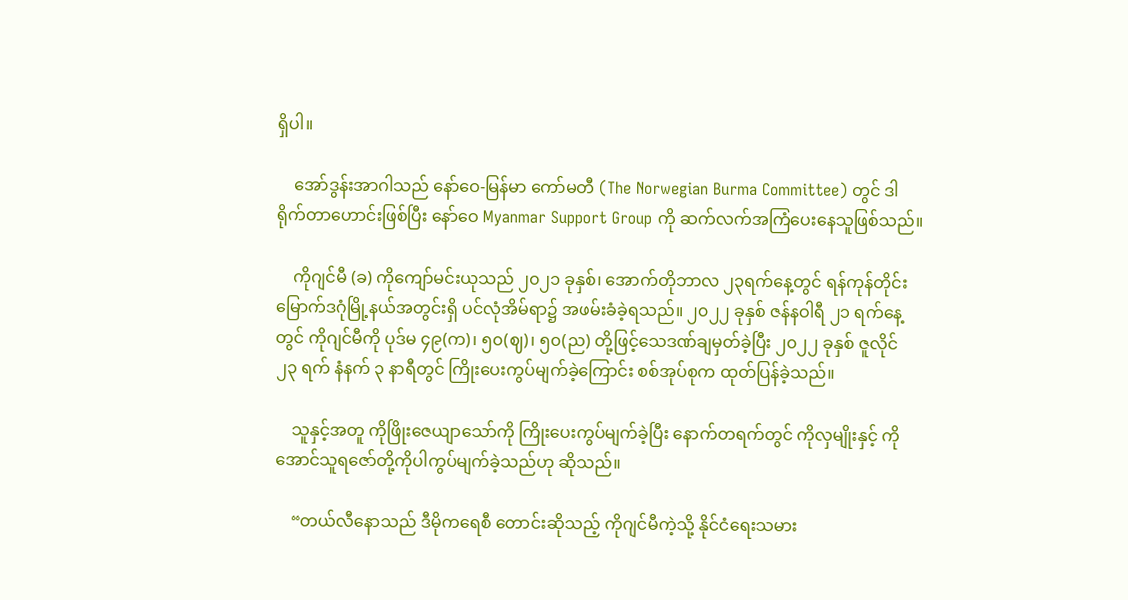ရှိပါ။

    အော်ဒွန်းအာဂါသည် နော်ဝေ-မြန်မာ ကော်မတီ (The Norwegian Burma Committee) တွင် ဒါရိုက်တာဟောင်းဖြစ်ပြီး နော်ဝေ Myanmar Support Group ကို ဆက်လက်အကြံပေးနေသူဖြစ်သည်။

    ကိုဂျင်မီ (ခ) ကိုကျော်မင်းယုသည် ၂၀၂၁ ခုနှစ်၊ အောက်တိုဘာလ ၂၃ရက်နေ့တွင် ရန်ကုန်တိုင်း မြောက်ဒဂုံမြို့နယ်အတွင်းရှိ ပင်လုံအိမ်ရာ၌ အဖမ်းခံခဲ့ရသည်။ ၂၀၂၂ ခုနှစ် ဇန်နဝါရီ ၂၁ ရက်နေ့တွင် ကိုဂျင်မီကို ပုဒ်မ ၄၉(က)၊ ၅၀(ဈ)၊ ၅၀(ည) တို့ဖြင့်သေဒဏ်ချမှတ်ခဲ့ပြီး ၂၀၂၂ ခုနှစ် ဇူလိုင် ၂၃ ရက် နံနက် ၃ နာရီတွင် ကြိုးပေးကွပ်မျက်ခဲ့ကြောင်း စစ်အုပ်စုက ထုတ်ပြန်ခဲ့သည်။

    သူနှင့်အတူ ကိုဖြိုးဇေယျာသော်ကို ကြိုးပေးကွပ်မျက်ခဲ့ပြီး နောက်တရက်တွင် ကိုလှမျိုးနှင့် ကိုအောင်သူရဇော်တို့ကိုပါကွပ်မျက်ခဲ့သည်ဟု ဆိုသည်။

    “တယ်လီနောသည် ဒီမိုကရေစီ တောင်းဆိုသည့် ကိုဂျင်မီကဲ့သို့ နိုင်ငံရေးသမား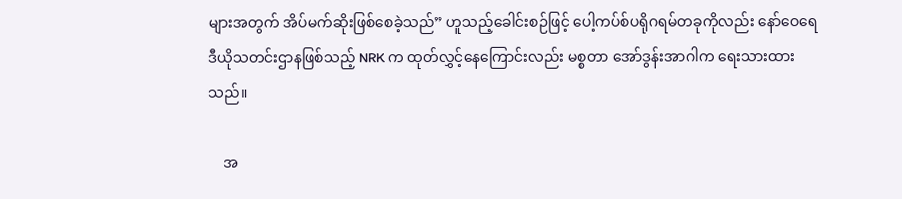များအတွက် အိပ်မက်ဆိုးဖြစ်စေခဲ့သည်” ဟူသည့်ခေါင်းစဉ်ဖြင့် ပေါ့ကပ်စ်ပရိုဂရမ်တခုကိုလည်း နော်ဝေရေဒီယိုသတင်းဌာနဖြစ်သည့် NRK က ထုတ်လွှင့်နေကြောင်းလည်း မစ္စတာ အော်ဒွန်းအာဂါက ရေးသားထားသည်။

    အ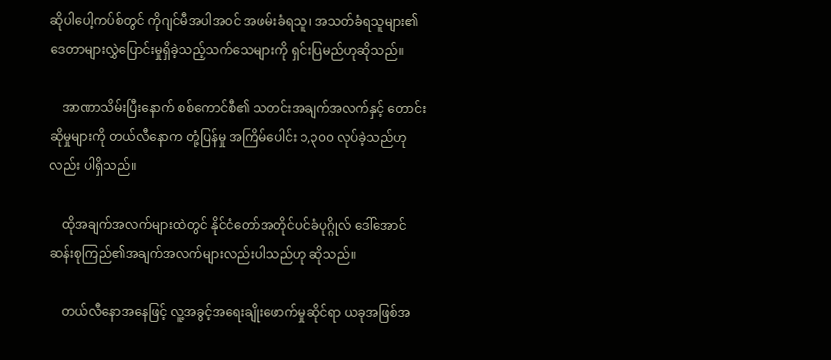ဆိုပါပေါ့ကပ်စ်တွင် ကိုဂျင်မီအပါအဝင် အဖမ်းခံရသူ၊ အသတ်ခံရသူများ၏ဒေတာများလွှဲပြောင်းမှုရှိခဲ့သည့်သက်သေများကို ရှင်းပြမည်ဟုဆိုသည်။

    အာဏာသိမ်းပြီးနောက် စစ်ကောင်စီ၏ သတင်းအချက်အလက်နှင့် တောင်းဆိုမှုများကို တယ်လီနောက တုံ့ပြန်မှု အကြိမ်ပေါင်း ၁,၃၀၀ လုပ်ခဲ့သည်ဟုလည်း ပါရှိသည်။

    ထိုအချက်အလက်များထဲတွင် နိုင်ငံတော်အတိုင်ပင်ခံပုဂ္ဂိုလ် ဒေါ်အောင်ဆန်းစုကြည်၏အချက်အလက်များလည်းပါသည်ဟု ဆိုသည်။

    တယ်လီနောအနေဖြင့် လူ့အခွင့်အရေးချိုးဖောက်မှုဆိုင်ရာ ယခုအဖြစ်အ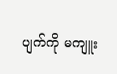ပျက်ကို မကျူး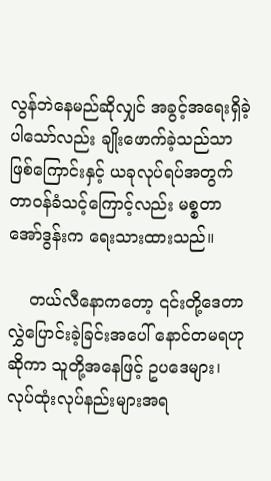လွန်ဘဲနေမည်ဆိုလျှင် အခွင့်အရေးရှိခဲ့ပါသော်လည်း ချိုးဖောက်ခဲ့သည်သာဖြစ်ကြောင်းနှင့် ယခုလုပ်ရပ်အတွက် တာဝန်ခံသင့်ကြောင့်လည်း မစ္စတာ အော်ဒွန်းက ရေးသားထားသည်။

    တယ်လီနောကတော့ ၎င်းတို့ဒေတာလွှဲပြောင်းခဲ့ခြင်းအပေါ် နောင်တမရဟုဆိုကာ သူတို့အနေဖြင့် ဥပဒေများ၊ လုပ်ထုံးလုပ်နည်းများအရ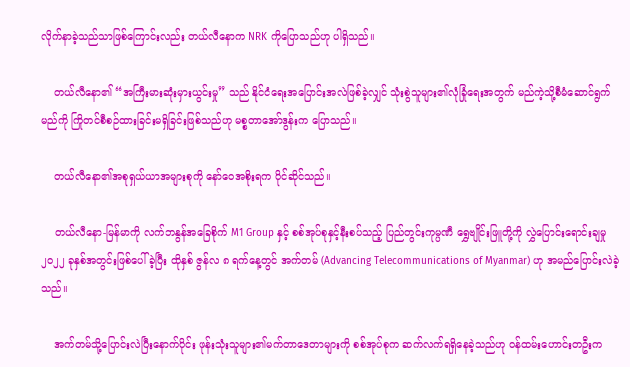လိုက်နာခဲ့သည်သာဖြစ်ကြောင်းလည်း တယ်လီနောက NRK ကိုပြောသည်ဟု ပါရှိသည်။

    တယ်လီနော၏ “အကြီးမားဆုံးမှားယွင်းမှု” သည် နိုင်ငံရေးအပြောင်းအလဲဖြစ်ခဲ့လျှင် သုံးစွဲသူများ၏လုံခြုံရေးအတွက် မည်ကဲ့သို့စီမံဆောင်ရွက်မည်ကို ကြိုတင်စီစဉ်ထားခြင်းမရှိခြင်းဖြစ်သည်ဟု မစ္စတာအော်ဒွန်းက ပြောသည်။

    တယ်လီနော၏အစုရှယ်ယာအများစုကို နော်ဝေအစိုးရက ပိုင်ဆိုင်သည်။

    တယ်လီနော-မြန်မာကို လက်ဘနွန်အခြေစိုက် M1 Group နှင့် စစ်အုပ်စုနှင့်နီးစပ်သည့် ပြည်တွင်းကုမ္ပဏီ ရွှေဗျိုင်းဖြူတို့ကို လွှဲပြောင်းရောင်းချမှု ၂၀၂၂ ခုနှစ်အတွင်းဖြစ်ပေါ်ခဲ့ပြီး ထိုနှစ် ဇွန်လ ၈ ရက်နေ့တွင် အက်တမ် (Advancing Telecommunications of Myanmar) ဟု အမည်ပြောင်းလဲခဲ့သည်။

    အက်တမ်သို့ပြောင်းလဲပြီးနောက်ပိုင်း ဖုန်းသုံးသူများ၏မက်တာဒေတာများကို စစ်အုပ်စုက ဆက်လက်ရရှိနေခဲ့သည်ဟု ဝန်ထမ်းဟောင်းတဦးက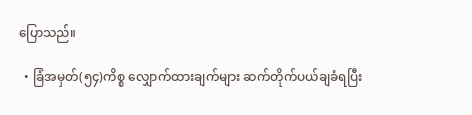ပြောသည်။

  • ခြံအမှတ်(၅၄)ကိစ္စ လျှောက်ထားချက်များ ဆက်တိုက်ပယ်ချခံရပြီး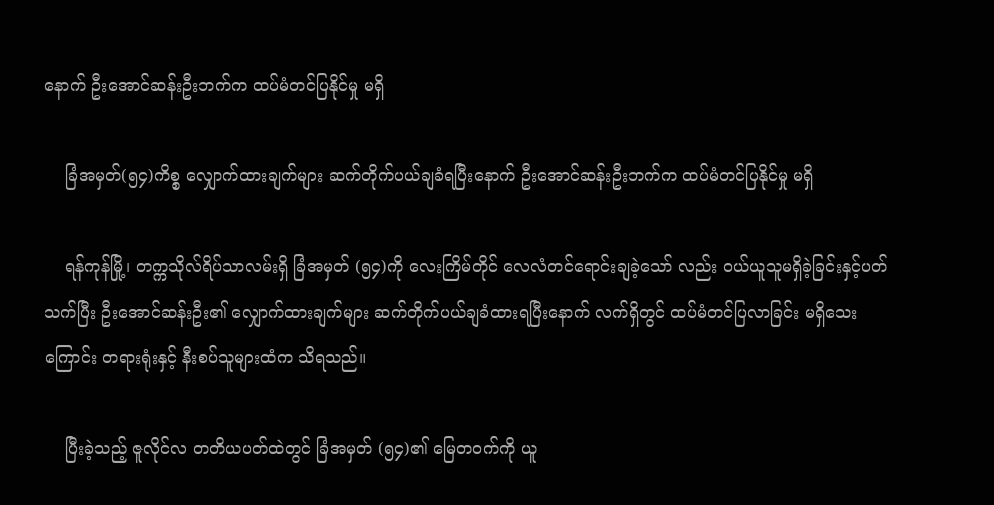နောက် ဦးအောင်ဆန်းဦးဘက်က ထပ်မံတင်ပြနိုင်မှု မရှိ

    ခြံအမှတ်(၅၄)ကိစ္စ လျှောက်ထားချက်များ ဆက်တိုက်ပယ်ချခံရပြီးနောက် ဦးအောင်ဆန်းဦးဘက်က ထပ်မံတင်ပြနိုင်မှု မရှိ

    ရန်ကုန်မြို့၊ တက္ကသိုလ်ရိပ်သာလမ်းရှိ ခြံအမှတ် (၅၄)ကို လေးကြိမ်တိုင် လေလံတင်ရောင်းချခဲ့သော် လည်း ဝယ်ယူသူမရှိခဲ့ခြင်းနှင့်ပတ်သက်ပြီး ဦးအောင်ဆန်းဦး၏ လျှောက်ထားချက်များ ဆက်တိုက်ပယ်ချခံထားရပြီးနောက် လက်ရှိတွင် ထပ်မံတင်ပြလာခြင်း မရှိသေးကြောင်း တရားရုံးနှင့် နီးစပ်သူများထံက သိရသည်။

    ပြီးခဲ့သည့် ဇူလိုင်လ တတိယပတ်ထဲတွင် ခြံအမှတ် (၅၄)၏ မြေတဝက်ကို ယူ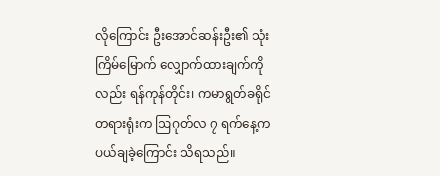လိုကြောင်း ဦးအောင်ဆန်းဦး၏ သုံးကြိမ်မြောက် လျှောက်ထားချက်ကိုလည်း ရန်ကုန်တိုင်း၊ ကမာရွတ်ခရိုင်တရားရုံးက ဩဂုတ်လ ၇ ရက်နေ့က ပယ်ချခဲ့ကြောင်း သိရသည်။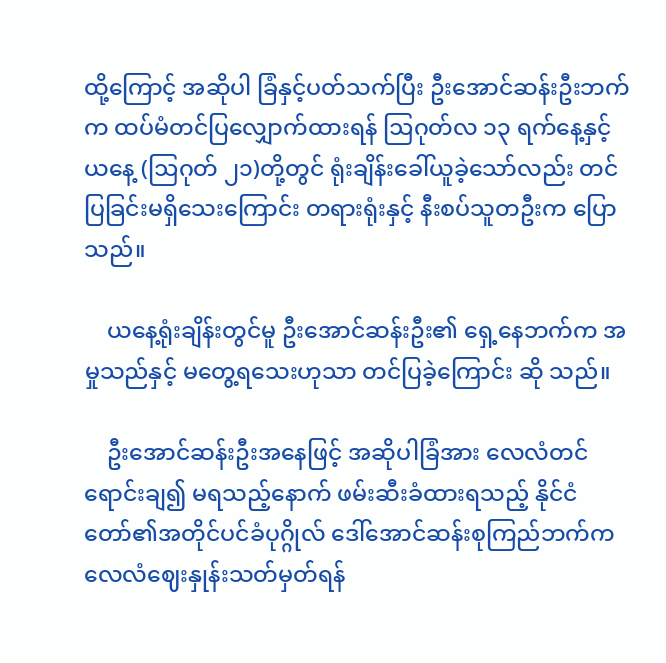ထို့ကြောင့် အဆိုပါ ခြံနှင့်ပတ်သက်ပြီး ဦးအောင်ဆန်းဦးဘက်က ထပ်မံတင်ပြလျှောက်ထားရန် ဩဂုတ်လ ၁၃ ရက်နေ့နှင့် ယနေ့ (ဩဂုတ် ၂၁)တို့တွင် ရုံးချိန်းခေါ်ယူခဲ့သော်လည်း တင်ပြခြင်းမရှိသေးကြောင်း တရားရုံးနှင့် နီးစပ်သူတဦးက ပြောသည်။

    ယနေ့ရုံးချိန်းတွင်မူ ဦးအောင်ဆန်းဦး၏ ရှေ့နေဘက်က အမှုသည်နှင့် မတွေ့ရသေးဟုသာ တင်ပြခဲ့ကြောင်း ဆို သည်။

    ဦးအောင်ဆန်းဦးအနေဖြင့် အဆိုပါခြံအား လေလံတင်ရောင်းချ၍ မရသည့်နောက် ဖမ်းဆီးခံထားရသည့် နိုင်ငံ တော်၏အတိုင်ပင်ခံပုဂ္ဂိုလ် ဒေါ်အောင်ဆန်းစုကြည်ဘက်က လေလံဈေးနှုန်းသတ်မှတ်ရန်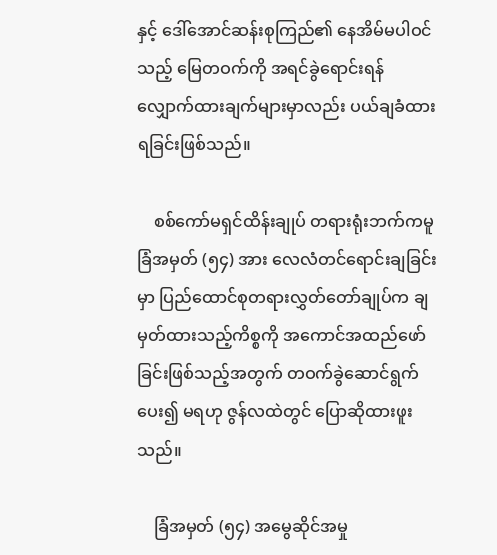နှင့် ဒေါ်အောင်ဆန်းစုကြည်၏ နေအိမ်မပါဝင်သည့် မြေတဝက်ကို အရင်ခွဲရောင်းရန် လျှောက်ထားချက်များမှာလည်း ပယ်ချခံထားရခြင်းဖြစ်သည်။

    စစ်ကော်မရှင်ထိန်းချုပ် တရားရုံးဘက်ကမူ ခြံအမှတ် (၅၄) အား လေလံတင်ရောင်းချခြင်းမှာ ပြည်ထောင်စုတရားလွှတ်တော်ချုပ်က ချမှတ်ထားသည့်ကိစ္စကို အကောင်အထည်ဖော်ခြင်းဖြစ်သည့်အတွက် တဝက်ခွဲဆောင်ရွက်ပေး၍ မရဟု ဇွန်လထဲတွင် ပြောဆိုထားဖူးသည်။

    ခြံအမှတ် (၅၄) အမွေဆိုင်အမှု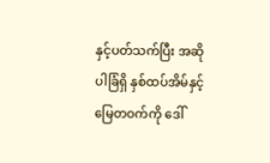နှင့်ပတ်သက်ပြီး အဆိုပါခြံရှိ နှစ်ထပ်အိမ်နှင့် မြေတဝက်ကို ဒေါ်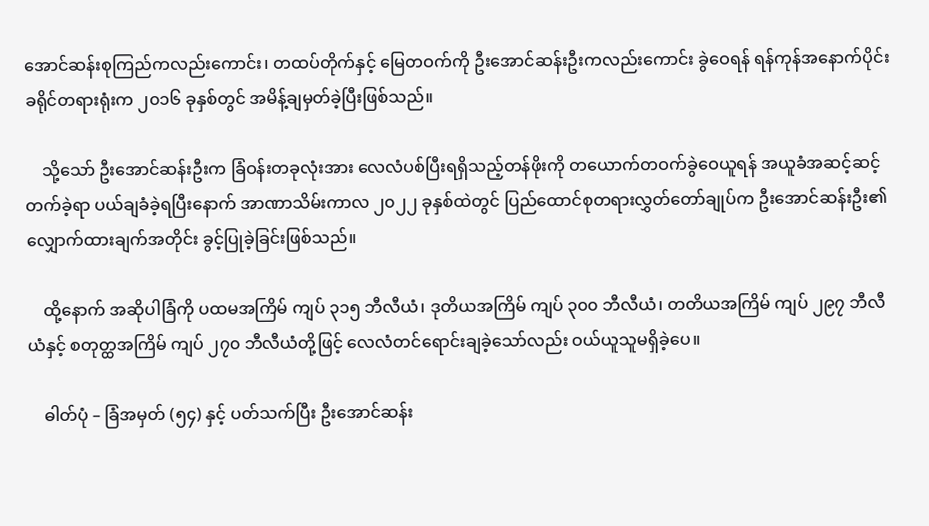အောင်ဆန်းစုကြည်ကလည်းကောင်း၊ တထပ်တိုက်နှင့် မြေတဝက်ကို ဦးအောင်ဆန်းဦးကလည်းကောင်း ခွဲဝေရန် ရန်ကုန်အနောက်ပိုင်းခရိုင်တရားရုံးက ၂၀၁၆ ခုနှစ်တွင် အမိန့်ချမှတ်ခဲ့ပြီးဖြစ်သည်။

    သို့သော် ဦးအောင်ဆန်းဦးက ခြံဝန်းတခုလုံးအား လေလံပစ်ပြီးရရှိသည့်တန်ဖိုးကို တယောက်တဝက်ခွဲဝေယူရန် အယူခံအဆင့်ဆင့်တက်ခဲ့ရာ ပယ်ချခံခဲ့ရပြီးနောက် အာဏာသိမ်းကာလ ၂၀၂၂ ခုနှစ်ထဲတွင် ပြည်ထောင်စုတရားလွှတ်တော်ချုပ်က ဦးအောင်ဆန်းဦး၏ လျှောက်ထားချက်အတိုင်း ခွင့်ပြုခဲ့ခြင်းဖြစ်သည်။

    ထို့နောက် အဆိုပါခြံကို ပထမအကြိမ် ကျပ် ၃၁၅ ဘီလီယံ၊ ဒုတိယအကြိမ် ကျပ် ၃၀၀ ဘီလီယံ၊ တတိယအကြိမ် ကျပ် ၂၉၇ ဘီလီယံနှင့် စတုတ္ထအကြိမ် ကျပ် ၂၇၀ ဘီလီယံတို့ဖြင့် လေလံတင်ရောင်းချခဲ့သော်လည်း ဝယ်ယူသူမရှိခဲ့ပေ။

    ဓါတ်ပုံ – ခြံအမှတ် (၅၄) နှင့် ပတ်သက်ပြီး ဦးအောင်ဆန်း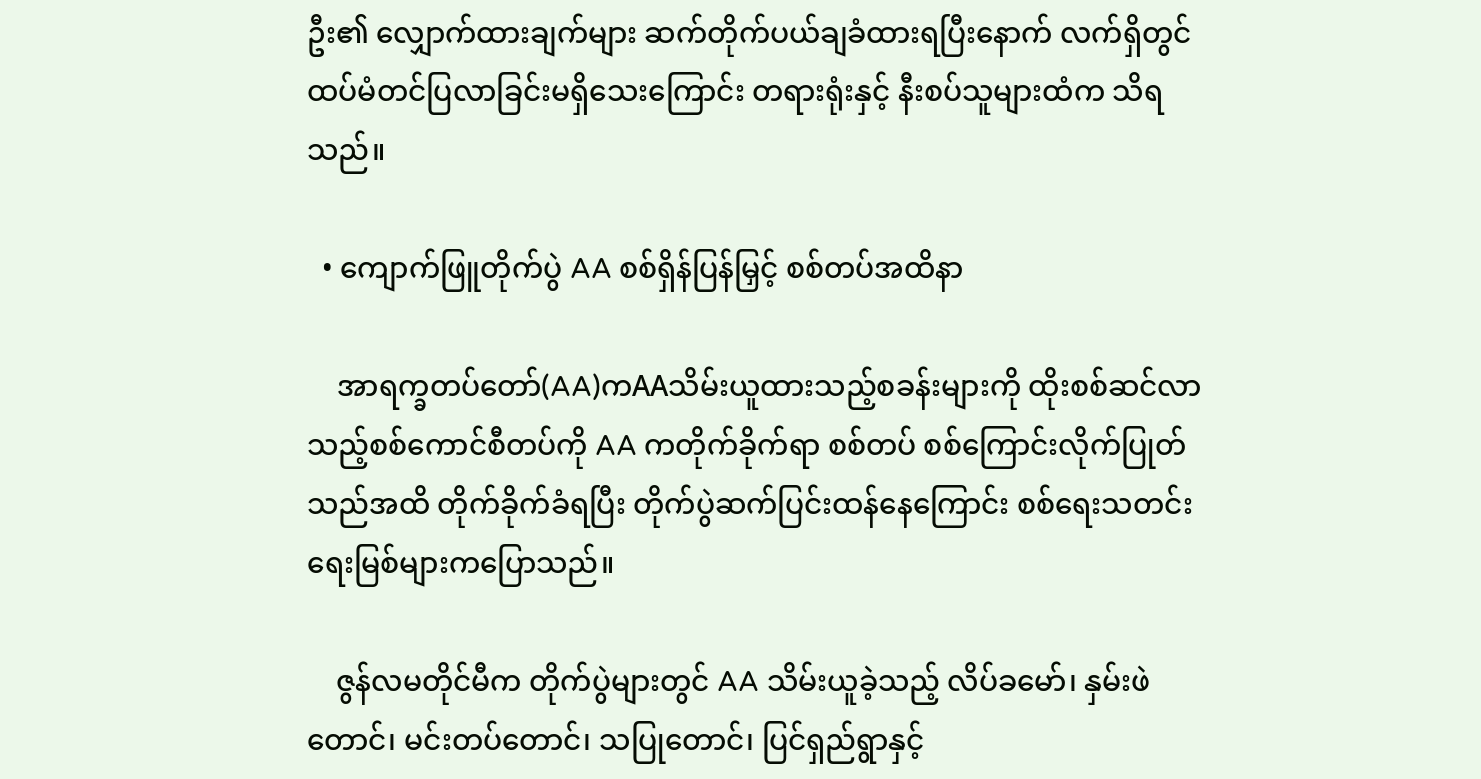ဦး၏ လျှောက်ထားချက်များ ဆက်တိုက်ပယ်ချခံထားရပြီးနောက် လက်ရှိတွင် ထပ်မံတင်ပြလာခြင်းမရှိသေးကြောင်း တရားရုံးနှင့် နီးစပ်သူများထံက သိရသည်။

  • ကျောက်ဖြူတိုက်ပွဲ AA စစ်ရှိန်ပြန်မြှင့် စစ်တပ်အထိနာ

    အာရက္ခတပ်တော်(AA)ကAAသိမ်းယူထားသည့်စခန်းများကို ထိုးစစ်ဆင်လာသည့်စစ်ကောင်စီတပ်ကို AA ကတိုက်ခိုက်ရာ စစ်တပ် စစ်ကြောင်းလိုက်ပြုတ်သည်အထိ တိုက်ခိုက်ခံရပြီး တိုက်ပွဲဆက်ပြင်းထန်နေကြောင်း စစ်ရေးသတင်းရေးမြစ်များကပြောသည်။

    ဇွန်လမတိုင်မီက တိုက်ပွဲများတွင် AA သိမ်းယူခဲ့သည့် လိပ်ခမော်၊ နှမ်းဖဲတောင်၊ မင်းတပ်တောင်၊ သပြုတောင်၊ ပြင်ရှည်ရွာနှင့်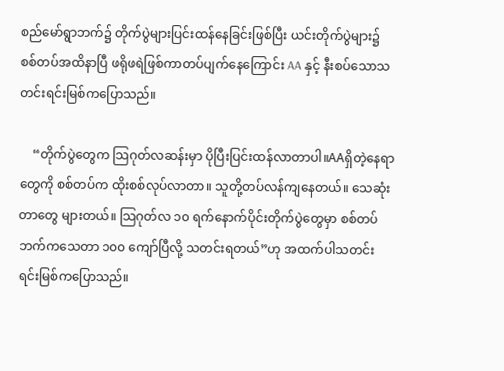စည်မော်ရွာဘက်၌ တိုက်ပွဲများပြင်းထန်နေခြင်းဖြစ်ပြီး ယင်းတိုက်ပွဲများ၌ စစ်တပ်အထိနာပြီ ဖရိုဖရဲဖြစ်ကာတပ်ပျက်နေကြောင်း AA နှင့် နီးစပ်သောသတင်းရင်းမြစ်ကပြောသည်။

    “တိုက်ပွဲတွေက သြဂုတ်လဆန်းမှာ ပိုပြီးပြင်းထန်လာတာပါ။AAရှိတဲ့နေရာတွေကို စစ်တပ်က ထိုးစစ်လုပ်လာတာ။ သူတို့တပ်လန်ကျနေတယ်။ သေဆုံးတာတွေ များတယ်။ သြဂုတ်လ ၁၀ ရက်နောက်ပိုင်းတိုက်ပွဲတွေမှာ စစ်တပ်ဘက်ကသေတာ ၁၀၀ ကျော်ပြီလို့ သတင်းရတယ်”ဟု အထက်ပါသတင်းရင်းမြစ်ကပြောသည်။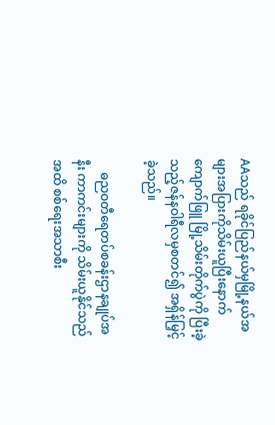AAသည် ရခိုင်ပြည်နယ်မှမြို့နယ်အများအပြားကိုသိမ်းယူပြီးနောက် ကျောက်ဖြူ မြို့သိမ်းတိုက်ပွဲကို ပြီးခဲ့သည့်ဇန်နဝါရီလမှစတင်၍ အရှိန်မြှင့်ခဲ့သည်။

    ဓညဝတီရေတပ်စခန်းဌာနချုပ်အနီး ကာကင်းများကို သိမ်းယူနိုင်သည်အထိ စစ်ရေးအသာစီး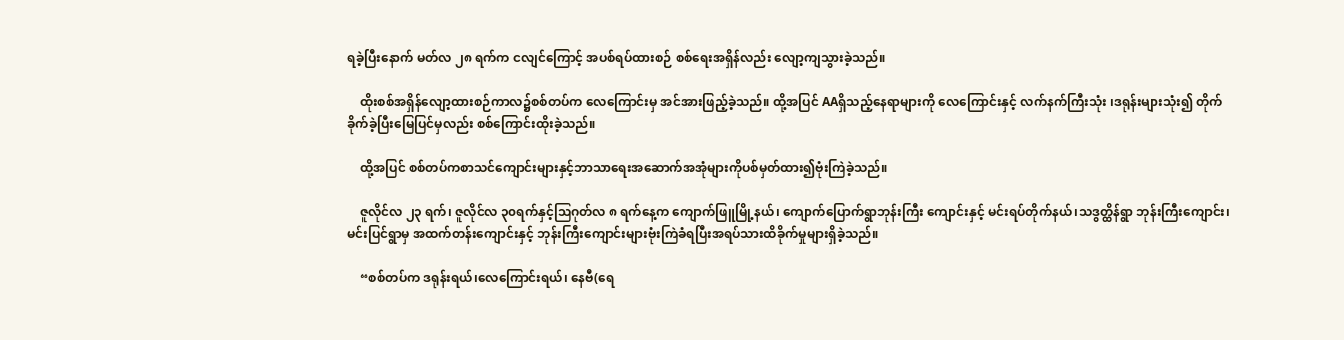ရခဲ့ပြီးနောက် မတ်လ ၂၈ ရက်က ငလျင်ကြောင့် အပစ်ရပ်ထားစဉ် စစ်ရေးအရှိန်လည်း လျော့ကျသွားခဲ့သည်။

    ထိုးစစ်အရှိန်လျော့ထားစဉ်ကာလ၌စစ်တပ်က လေကြောင်းမှ အင်အားဖြည့်ခဲ့သည်။ ထို့အပြင် AAရှိသည့်နေရာများကို လေကြောင်းနှင့် လက်နက်ကြီးသုံး ၊ဒရုန်းများသုံး၍ တိုက်ခိုက်ခဲ့ပြီးမြေပြင်မှလည်း စစ်ကြောင်းထိုးခဲ့သည်။

    ထို့အပြင် စစ်တပ်ကစာသင်ကျောင်းများနှင့်ဘာသာရေးအဆောက်အအုံများကိုပစ်မှတ်ထား၍ဗုံးကြဲခဲ့သည်။

    ဇူလိုင်လ ၂၃ ရက်၊ ဇူလိုင်လ ၃၀ရက်နှင့်ဩဂုတ်လ ၈ ရက်နေ့က ကျောက်ဖြူမြို့နယ်၊ ကျောက်ပြောက်ရွာဘုန်းကြီး ကျောင်းနှင့် မင်းရပ်တိုက်နယ်၊သဒွတ္ထိန်ရွာ ဘုန်းကြီးကျောင်း၊မင်းပြင်ရွာမှ အထက်တန်းကျောင်းနှင့် ဘုန်းကြီးကျောင်းများဗုံးကြဲခံရပြီးအရပ်သားထိခိုက်မှုများရှိခဲ့သည်။

    “စစ်တပ်က ဒရုန်းရယ်၊လေကြောင်းရယ်၊ နေဗီ(ရေ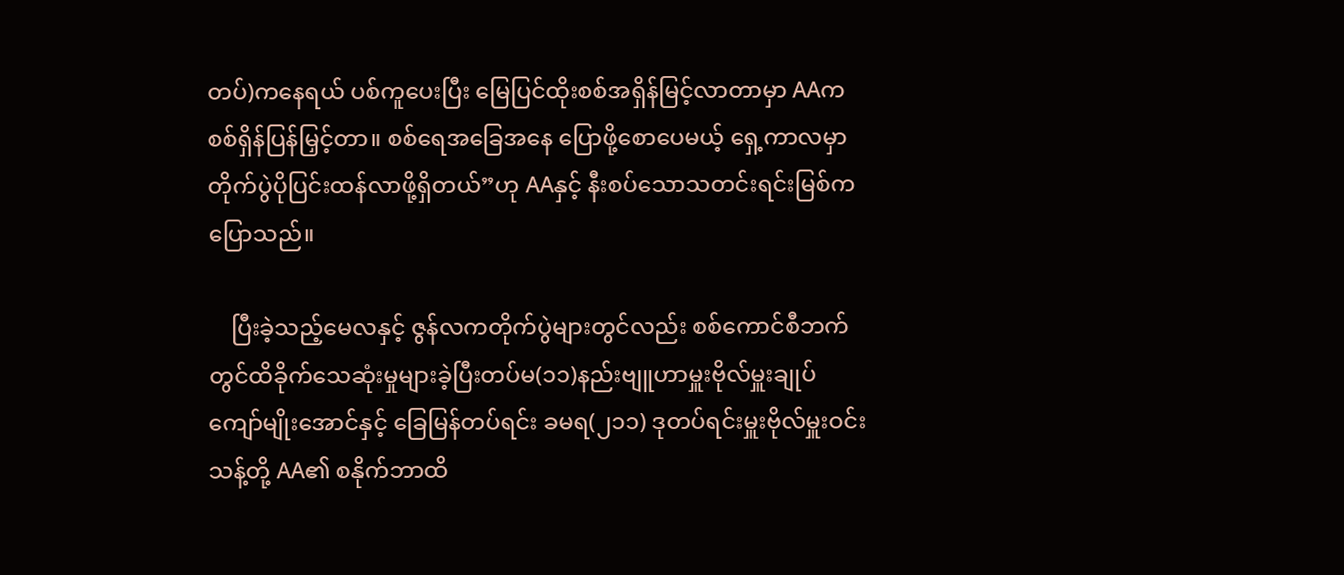တပ်)ကနေရယ် ပစ်ကူပေးပြီး မြေပြင်ထိုးစစ်အရှိန်မြင့်လာတာမှာ AAက စစ်ရှိန်ပြန်မြှင့်တာ။ စစ်ရေအခြေအနေ ပြောဖို့စောပေမယ့် ရှေ့ကာလမှာတိုက်ပွဲပိုပြင်းထန်လာဖို့ရှိတယ်”ဟု AAနှင့် နီးစပ်သောသတင်းရင်းမြစ်ကပြောသည်။

    ပြီးခဲ့သည့်မေလနှင့် ဇွန်လကတိုက်ပွဲများတွင်လည်း စစ်ကောင်စီဘက်တွင်ထိခိုက်သေဆုံးမှုများခဲ့ပြီးတပ်မ(၁၁)နည်းဗျူဟာမှူးဗိုလ်မှူးချုပ်ကျော်မျိုးအောင်နှင့် ခြေမြန်တပ်ရင်း ခမရ(၂၁၁) ဒုတပ်ရင်းမှူးဗိုလ်မှူးဝင်းသန့်တို့ AA၏ စနိုက်ဘာထိ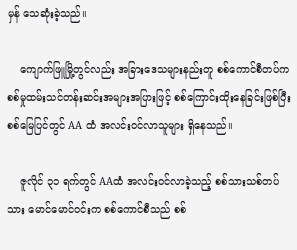မှန် သေဆုံးခဲ့သည်။

    ကျောက်ဖြူမြို့တွင်လည်း အခြားဒေသများနည်းတူ စစ်ကောင်စီတပ်က စစ်မှုထမ်းသင်တန်းဆင်းအများအပြားဖြင့် စစ်ကြောင်းထိုးနေခြင်းဖြစ်ပြီး စစ်မြေပြင်တွင် AA ထံ အလင်းဝင်လာသူများ ရှိနေသည်။

    ဇူလိုင် ၃၁ ရက်တွင် AAထံ အလင်းဝင်လာခဲ့သည့် စစ်သားသစ်တပ်သား မောင်မောင်ဝင်းက စစ်ကောင်စီသည် စစ်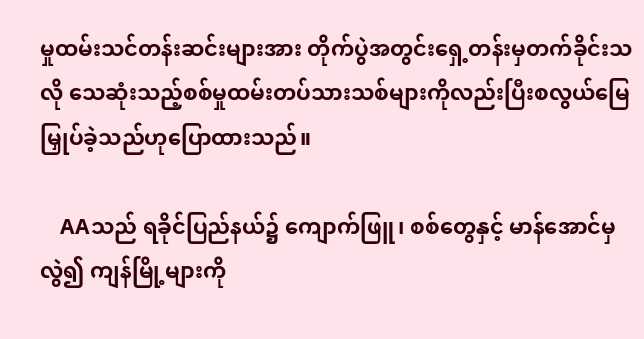မှုထမ်းသင်တန်းဆင်းများအား တိုက်ပွဲအတွင်းရှေ့တန်းမှတက်ခိုင်းသလို သေဆုံးသည့်စစ်မှုထမ်းတပ်သားသစ်များကိုလည်းပြီးစလွယ်မြေမြှုပ်ခဲ့သည်ဟုပြောထားသည်။

    AAသည် ရခိုင်ပြည်နယ်၌ ကျောက်ဖြူ၊ စစ်တွေနှင့် မာန်အောင်မှလွဲ၍ ကျန်မြို့များကို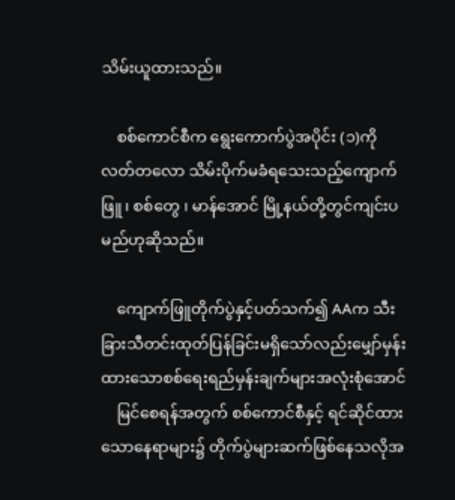သိမ်းယူထားသည်။

    စစ်ကောင်စီက ရွေးကောက်ပွဲအပိုင်း (၁)ကို လတ်တလော သိမ်းပိုက်မခံရသေးသည့်ကျောက်ဖြူ ၊ စစ်တွေ ၊ မာန်အောင် မြို့နယ်တို့တွင်ကျင်းပမည်ဟုဆိုသည်။

    ကျောက်ဖြူတိုက်ပွဲနှင့်ပတ်သက်၍ AAက သီးခြားသီတင်းထုတ်ပြန်ခြင်းမရှိသော်လည်းမျှော်မှန်းထားသောစစ်ရေးရည်မှန်းချက်များအလုံးစုံအောင်
    မြင်စေရန်အတွက် စစ်ကောင်စီနှင့် ရင်ဆိုင်ထားသောနေရာများ၌ တိုက်ပွဲများဆက်ဖြစ်နေသလိုအ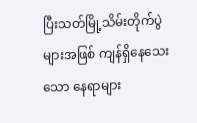ပြီးသတ်မြို့သိမ်းတိုက်ပွဲများအဖြစ် ကျန်ရှိနေသေးသော နေရာများ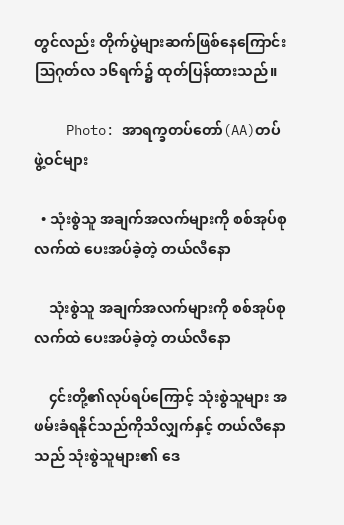တွင်လည်း တိုက်ပွဲများဆက်ဖြစ်နေကြောင်း ဩဂုတ်လ ၁၆ရက်၌ ထုတ်ပြန်ထားသည်။

    Photo: အာရက္ခတပ်တော်(AA)တပ်ဖွဲ့ဝင်များ

  • သုံးစွဲသူ အချက်အလက်များကို စစ်အုပ်စုလက်ထဲ ပေးအပ်ခဲ့တဲ့ တယ်လီနော

    သုံးစွဲသူ အချက်အလက်များကို စစ်အုပ်စုလက်ထဲ ပေးအပ်ခဲ့တဲ့ တယ်လီနော

    ၄င်းတို့၏လုပ်ရပ်ကြောင့် သုံးစွဲသူများ အဖမ်းခံရနိုင်သည်ကိုသိလျှက်နှင့် တယ်လီနော သည် သုံးစွဲသူများ၏ ဒေ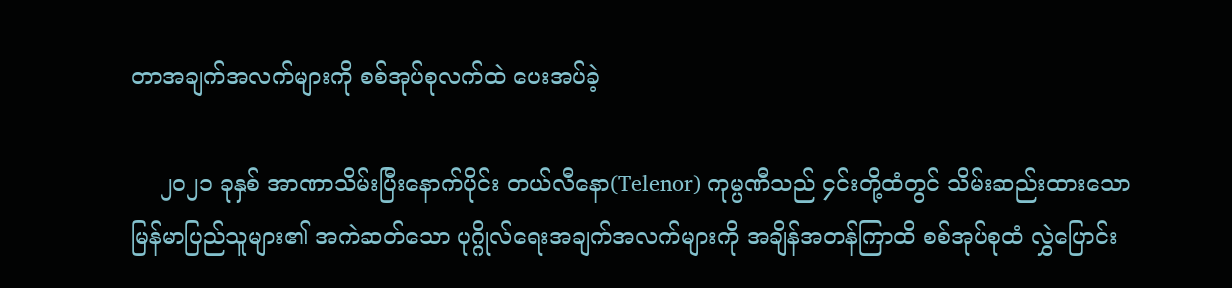တာအချက်အလက်များကို စစ်အုပ်စုလက်ထဲ ပေးအပ်ခဲ့

    ၂၀၂၁ ခုနှစ် အာဏာသိမ်းပြီးနောက်ပိုင်း တယ်လီနော(Telenor) ကုမ္ပဏီသည် ၄င်းတို့ထံတွင် သိမ်းဆည်းထားသော မြန်မာပြည်သူများ၏ အကဲဆတ်သော ပုဂ္ဂိုလ်ရေးအချက်အလက်များကို အချိန်အတန်ကြာထိ စစ်အုပ်စုထံ လွှဲပြောင်း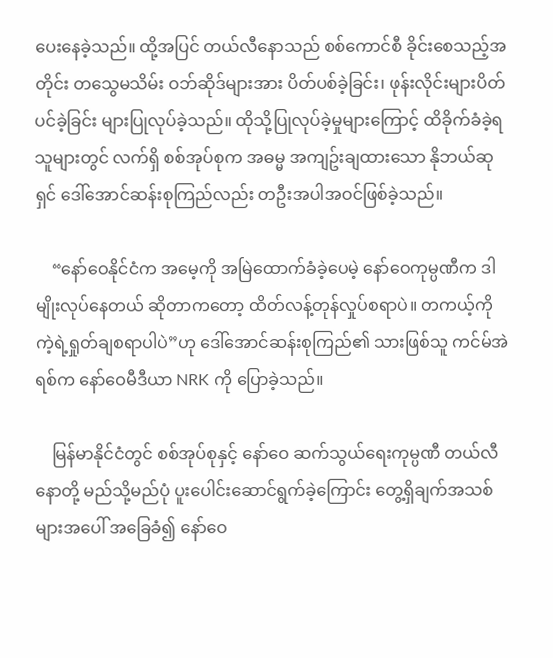ပေးနေခဲ့သည်။ ထို့အပြင် တယ်လီနောသည် စစ်ကောင်စီ ခိုင်းစေသည့်အတိုင်း တသွေမသိမ်း ဝဘ်ဆိုဒ်များအား ပိတ်ပစ်ခဲ့ခြင်း၊ ဖုန်းလိုင်းများပိတ်ပင်ခဲ့ခြင်း များပြုလုပ်ခဲ့သည်။ ထိုသို့ပြုလုပ်ခဲ့မှုများကြောင့် ထိခိုက်ခံခဲ့ရသူများတွင် လက်ရှိ စစ်အုပ်စုက အဓမ္မ အကျဥ်းချထားသော နိုဘယ်ဆုရှင် ဒေါ်အောင်ဆန်းစုကြည်လည်း တဦးအပါအဝင်ဖြစ်ခဲ့သည်။

    “နော်ဝေနိုင်ငံက အမေ့ကို အမြဲထောက်ခံခဲ့ပေမဲ့ နော်ဝေကုမ္ပဏီက ဒါမျိုးလုပ်နေတယ် ဆိုတာကတော့ ထိတ်လန့်တုန်လှုပ်စရာပဲ။ တကယ့်ကို ကဲ့ရဲ့ရှုတ်ချစရာပါပဲ”ဟု ဒေါ်အောင်ဆန်းစုကြည်၏ သားဖြစ်သူ ကင်မ်အဲရစ်က နော်ဝေမီဒီယာ NRK ကို ပြောခဲ့သည်။

    မြန်မာနိုင်ငံတွင် စစ်အုပ်စုနှင့် နော်ဝေ ဆက်သွယ်ရေးကုမ္ပဏီ တယ်လီနောတို့ မည်သို့မည်ပုံ ပူးပေါင်းဆောင်ရွက်ခဲ့ကြောင်း တွေ့ရှိချက်အသစ်များအပေါ် အခြေခံ၍ နော်ဝေ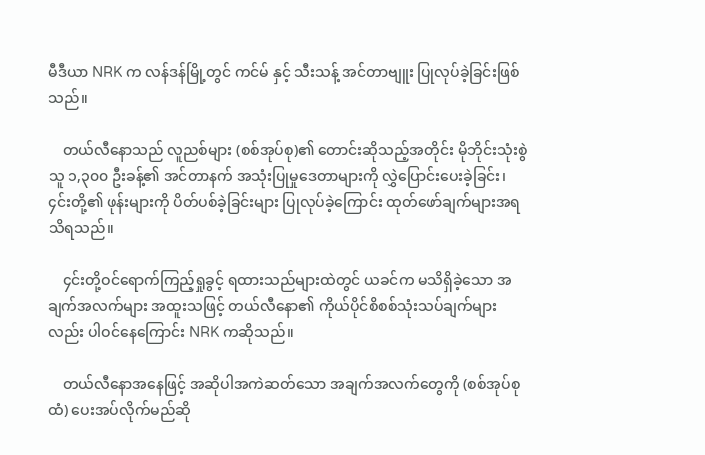မီဒီယာ NRK က လန်ဒန်မြို့တွင် ကင်မ် နှင့် သီးသန့် အင်တာဗျူး ပြုလုပ်ခဲ့ခြင်းဖြစ်သည်။

    တယ်လီနောသည် လူညစ်များ (စစ်အုပ်စု)၏ တောင်းဆိုသည့်အတိုင်း မိုဘိုင်းသုံးစွဲသူ ၁,၃၀၀ ဦးခန့်၏ အင်တာနက် အသုံးပြုမှုဒေတာများကို လွှဲပြောင်းပေးခဲ့ခြင်း၊ ၄င်းတို့၏ ဖုန်းများကို ပိတ်ပစ်ခဲ့ခြင်းများ ပြုလုပ်ခဲ့ကြောင်း ထုတ်ဖော်ချက်များအရ သိရသည်။

    ၄င်းတို့ဝင်ရောက်ကြည့်ရှုခွင့် ရထားသည်များထဲတွင် ယခင်က မသိရှိခဲ့သော အချက်အလက်များ အထူးသဖြင့် တယ်လီနော၏ ကိုယ်ပိုင်စိစစ်သုံးသပ်ချက်များလည်း ပါဝင်နေကြောင်း NRK ကဆိုသည်။

    တယ်လီနောအနေဖြင့် အဆိုပါအကဲဆတ်သော အချက်အလက်တွေကို (စစ်အုပ်စုထံ) ပေးအပ်လိုက်မည်ဆို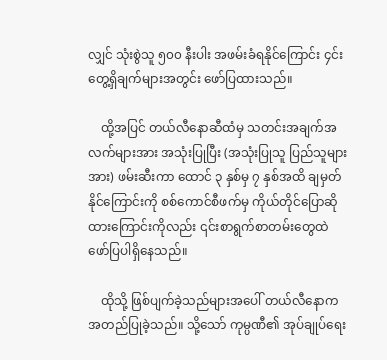လျှင် သုံးစွဲသူ ၅၀၀ နီးပါး အဖမ်းခံရနိုင်ကြောင်း ၄င်းတွေ့ရှိချက်များအတွင်း ဖော်ပြထားသည်။

    ထို့အပြင် တယ်လီနောဆီထံမှ သတင်းအချက်အလက်များအား အသုံးပြုပြီး (အသုံးပြုသူ ပြည်သူများအား) ဖမ်းဆီးကာ ထောင် ၃ နှစ်မှ ၇ နှစ်အထိ ချမှတ်နိုင်ကြောင်းကို စစ်ကောင်စီဖက်မှ ကိုယ်တိုင်ပြောဆိုထားကြောင်းကိုလည်း ၎င်းစာရွက်စာတမ်းတွေထဲ ဖော်ပြပါရှိနေသည်။

    ထိုသို့ ဖြစ်ပျက်ခဲ့သည်များအပေါ် တယ်လီနောက အတည်ပြုခဲ့သည်။ သို့သော် ကုမ္ပဏီ၏ အုပ်ချုပ်ရေး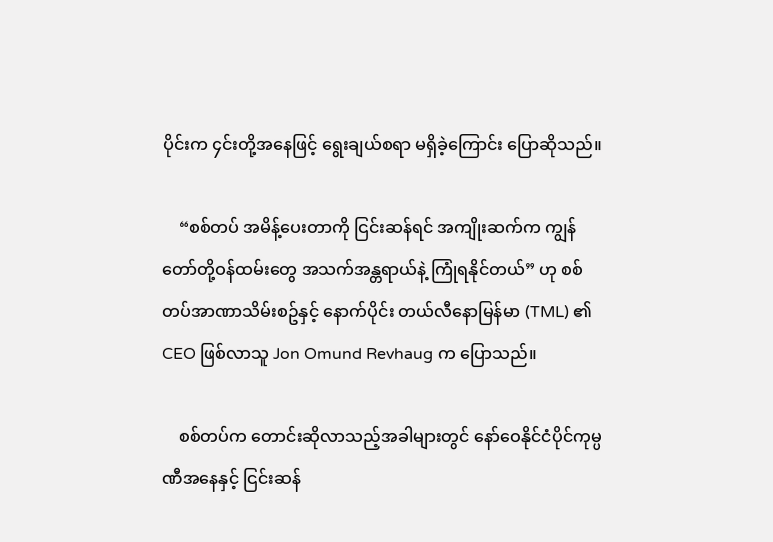ပိုင်းက ၄င်းတို့အနေဖြင့် ရွေးချယ်စရာ မရှိခဲ့ကြောင်း ပြောဆိုသည်။

    “စစ်တပ် အမိန့်ပေးတာကို ငြင်းဆန်ရင် အကျိုးဆက်က ကျွန်တော်တို့ဝန်ထမ်းတွေ အသက်အန္တရာယ်နဲ့ ကြုံရနိုင်တယ်” ဟု စစ်တပ်အာဏာသိမ်းစဥ်နှင့် နောက်ပိုင်း တယ်လီနောမြန်မာ (TML) ၏ CEO ဖြစ်လာသူ Jon Omund Revhaug က ပြောသည်။

    စစ်တပ်က တောင်းဆိုလာသည့်အခါများတွင် နော်ဝေနိုင်ငံပိုင်ကုမ္ပဏီအနေနှင့် ငြင်းဆန်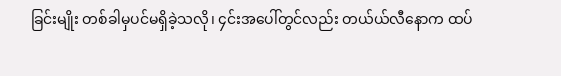ခြင်းမျိုး တစ်ခါမှပင်မရှိခဲ့သလို၊ ၄င်းအပေါ်တွင်လည်း တယ်ယ်လီနောက ထပ်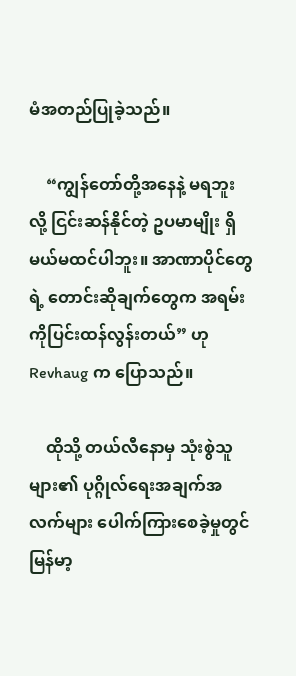မံအတည်ပြုခဲ့သည်။

    “ကျွန်တော်တို့အနေနဲ့ မရဘူး လို့ ငြင်းဆန်နိုင်တဲ့ ဥပမာမျိုး ရှိမယ်မထင်ပါဘူး။ အာဏာပိုင်တွေရဲ့ တောင်းဆိုချက်တွေက အရမ်းကိုပြင်းထန်လွန်းတယ်” ဟု Revhaug က ပြောသည်။

    ထိုသို့ တယ်လီနောမှ သုံးစွဲသူများ၏ ပုဂ္ဂိုလ်ရေးအချက်အလက်များ ပေါက်ကြားစေခဲ့မှုတွင် မြန်မာ့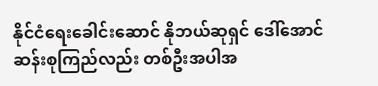နိုင်ငံရေးခေါင်းဆောင် နိုဘယ်ဆုရှင် ဒေါ်အောင်ဆန်းစုကြည်လည်း တစ်ဦးအပါအ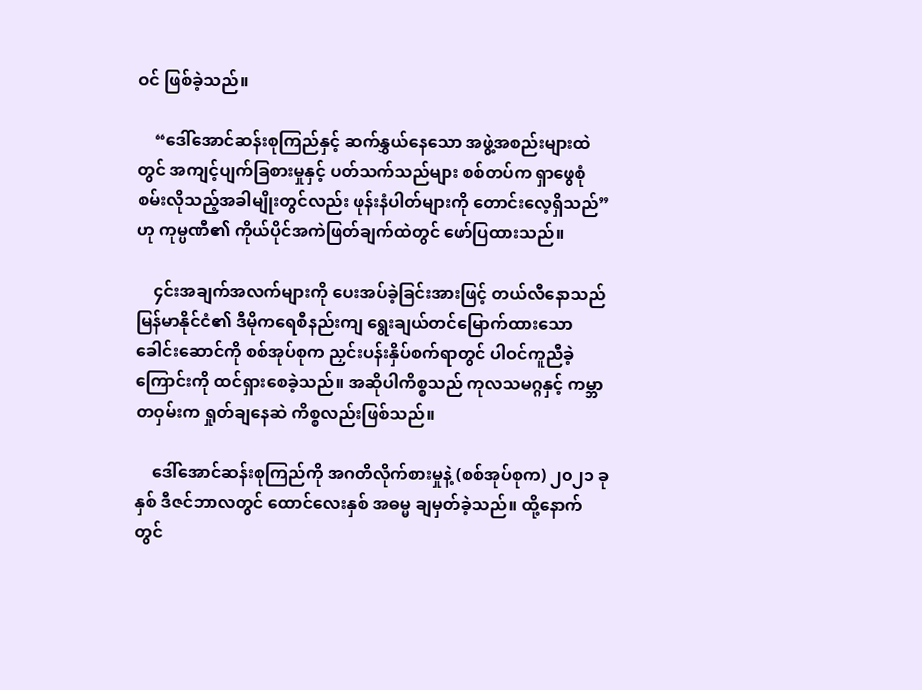ဝင် ဖြစ်ခဲ့သည်။

    “ဒေါ်အောင်ဆန်းစုကြည်နှင့် ဆက်နွှယ်နေသော အဖွဲ့အစည်းများထဲတွင် အကျင့်ပျက်ခြစားမှုနှင့် ပတ်သက်သည်များ စစ်တပ်က ရှာဖွေစုံစမ်းလိုသည့်အခါမျိုးတွင်လည်း ဖုန်းနံပါတ်များကို တောင်းလေ့ရှိသည်” ဟု ကုမ္ပဏီ၏ ကိုယ်ပိုင်အကဲဖြတ်ချက်ထဲတွင် ဖော်ပြထားသည်။

    ၄င်းအချက်အလက်များကို ပေးအပ်ခဲ့ခြင်းအားဖြင့် တယ်လီနောသည် မြန်မာနိုင်ငံ၏ ဒီမိုကရေစီနည်းကျ ရွေးချယ်တင်မြောက်ထားသော ခေါင်းဆောင်ကို စစ်အုပ်စုက ညှင်းပန်းနှိပ်စက်ရာတွင် ပါဝင်ကူညီခဲ့ကြောင်းကို ထင်ရှားစေခဲ့သည်။ အဆိုပါကိစ္စသည် ကုလသမဂ္ဂနှင့် ကမ္ဘာတဝှမ်းက ရှုတ်ချနေဆဲ ကိစ္စလည်းဖြစ်သည်။

    ဒေါ်အောင်ဆန်းစုကြည်ကို အဂတိလိုက်စားမှုနဲ့ (စစ်အုပ်စုက) ၂၀၂၁ ခုနှစ် ဒီဇင်ဘာလတွင် ထောင်လေးနှစ် အဓမ္မ ချမှတ်ခဲ့သည်။ ထို့နောက်တွင်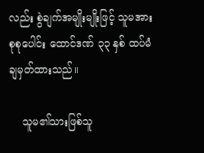လည်း စွဲချက်အမျိုးမျိုးဖြင့် သူမအား စုစုပေါင်း ထောင်ဒဏ် ၃၃ နှစ် ထပ်မံချမှတ်ထားသည်။

    သူမ၏သားဖြစ်သူ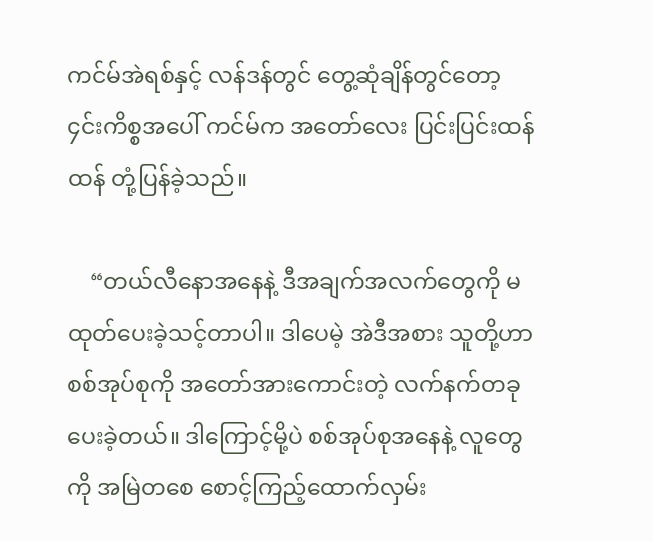ကင်မ်အဲရစ်နှင့် လန်ဒန်တွင် တွေ့ဆုံချိန်တွင်တော့ ၄င်းကိစ္စအပေါ် ကင်မ်က အတော်လေး ပြင်းပြင်းထန်ထန် တုံ့ပြန်ခဲ့သည်။

    “တယ်လီနောအနေနဲ့ ဒီအချက်အလက်တွေကို မထုတ်ပေးခဲ့သင့်တာပါ။ ဒါပေမဲ့ အဲဒီအစား သူတို့ဟာ စစ်အုပ်စုကို အတော်အားကောင်းတဲ့ လက်နက်တခု ပေးခဲ့တယ်။ ဒါကြောင့်မို့ပဲ စစ်အုပ်စုအနေနဲ့ လူတွေကို အမြဲတစေ စောင့်ကြည့်ထောက်လှမ်း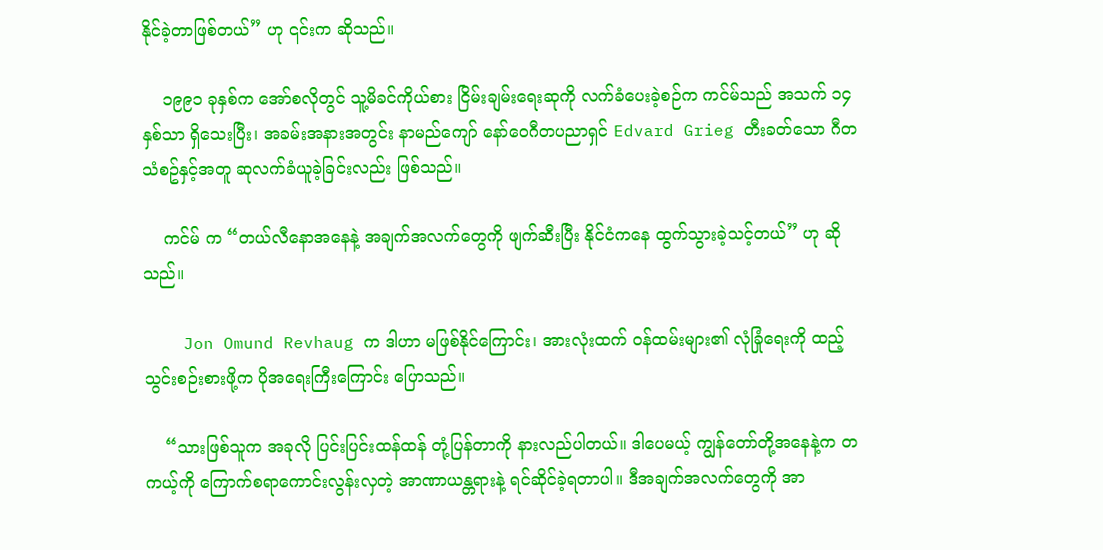နိုင်ခဲ့တာဖြစ်တယ်” ဟု ၎င်းက ဆိုသည်။

    ၁၉၉၁ ခုနှစ်က အော်စလိုတွင် သူ့မိခင်ကိုယ်စား ငြိမ်းချမ်းရေးဆုကို လက်ခံပေးခဲ့စဉ်က ကင်မ်သည် အသက် ၁၄ နှစ်သာ ရှိသေးပြီး၊ အခမ်းအနားအတွင်း နာမည်ကျော် နော်ဝေဂီတပညာရှင် Edvard Grieg တီးခတ်သော ဂီတသံစဥ်နှင့်အတူ ဆုလက်ခံယူခဲ့ခြင်းလည်း ဖြစ်သည်။

    ကင်မ် က “တယ်လီနောအနေနဲ့ အချက်အလက်တွေကို ဖျက်ဆီးပြီး နိုင်ငံကနေ ထွက်သွားခဲ့သင့်တယ်” ဟု ဆိုသည်။

    Jon Omund Revhaug က ဒါဟာ မဖြစ်နိုင်ကြောင်း၊ အားလုံးထက် ဝန်ထမ်းများ၏ လုံခြုံရေးကို ထည့်သွင်းစဉ်းစားဖို့က ပိုအရေးကြီးကြောင်း ပြောသည်။

    “သားဖြစ်သူက အခုလို ပြင်းပြင်းထန်ထန် တုံ့ပြန်တာကို နားလည်ပါတယ်။ ဒါပေမယ့် ကျွန်တော်တို့အနေနဲ့က တကယ့်ကို ကြောက်စရာကောင်းလွန်းလှတဲ့ အာဏာယန္တရားနဲ့ ရင်ဆိုင်ခဲ့ရတာပါ။ ဒီအချက်အလက်တွေကို အာ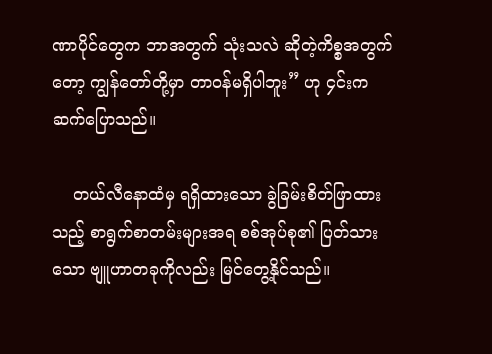ဏာပိုင်တွေက ဘာအတွက် သုံးသလဲ ဆိုတဲ့ကိစ္စအတွက်တော့ ကျွန်တော်တို့မှာ တာဝန်မရှိပါဘူး” ဟု ၄င်းကဆက်ပြောသည်။

    တယ်လီနောထံမှ ရရှိထားသော ခွဲခြမ်းစိတ်ဖြာထားသည့် စာရွက်စာတမ်းများအရ စစ်အုပ်စု၏ ပြတ်သားသော ဗျူဟာတခုကိုလည်း မြင်တွေ့နိုင်သည်။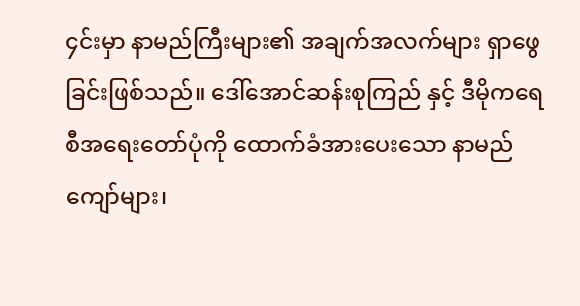၄င်းမှာ နာမည်ကြီးများ၏ အချက်အလက်များ ရှာဖွေခြင်းဖြစ်သည်။ ဒေါ်အောင်ဆန်းစုကြည် နှင့် ဒီမိုကရေစီအရေးတော်ပုံကို ထောက်ခံအားပေးသော နာမည်ကျော်များ၊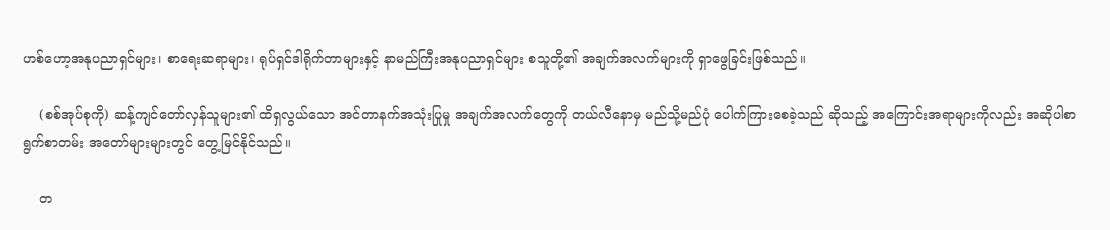ဟစ်ဟော့အနုပညာရှင်များ၊ စာရေးဆရာများ၊ ရုပ်ရှင်ဒါရိုက်တာများနှင့် နာမည်ကြီးအနုပညာရှင်များ စသူတို့၏ အချက်အလက်များကို ရှာဖွေခြင်းဖြစ်သည်။

    (စစ်အုပ်စုကို) ဆန့်ကျင်တော်လှန်သူများ၏ ထိရှလွယ်သော အင်တာနက်အသုံးပြုမှု အချက်အလက်တွေကို တယ်လီနောမှ မည်သို့မည်ပုံ ပေါက်ကြားစေခဲ့သည် ဆိုသည့် အကြောင်းအရာများကိုလည်း အဆိုပါစာရွက်စာတမ်း အတော်များများတွင် တွေ့မြင်နိုင်သည်။

    တ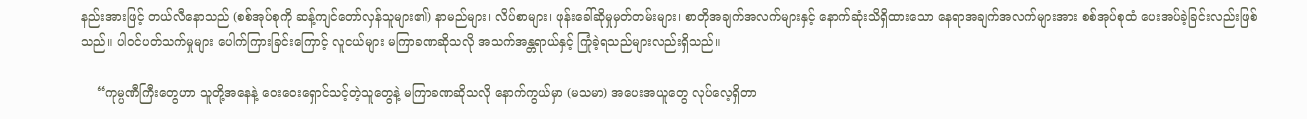နည်းအားဖြင့် တယ်လီနောသည် (စစ်အုပ်စုကို ဆန့်ကျင်တော်လှန်သူများ၏) နာမည်များ၊ လိပ်စာများ၊ ဖုန်းခေါ်ဆိုမှုမှတ်တမ်းများ၊ စာတိုအချက်အလက်များနှင့် နောက်ဆုံးသိရှိထားသော နေရာအချက်အလက်များအား စစ်အုပ်စုထံ ပေးအပ်ခဲ့ခြင်းလည်းဖြစ်သည်။ ပါဝင်ပတ်သက်မှုများ ပေါက်ကြားခြင်းကြောင့် လူငယ်များ မကြာခဏဆိုသလို အသက်အန္တရာယ်နှင့် ကြုံခဲ့ရသည်များလည်းရှိသည်။

    “ကုမ္ပဏီကြီးတွေဟာ သူတို့အနေနဲ့ ဝေးဝေးရှောင်သင့်တဲ့သူတွေနဲ့ မကြာခဏဆိုသလို နောက်ကွယ်မှာ (မသမာ) အပေးအယူတွေ လုပ်လေ့ရှိတာ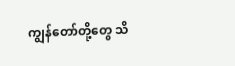ကျွန်တော်တို့တွေ သိ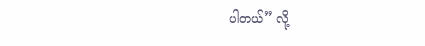ပါတယ်” လို့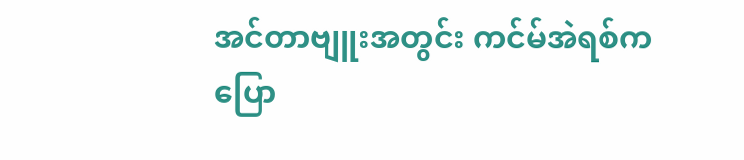အင်တာဗျူးအတွင်း ကင်မ်အဲရစ်က ပြော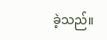ခဲ့သည်။